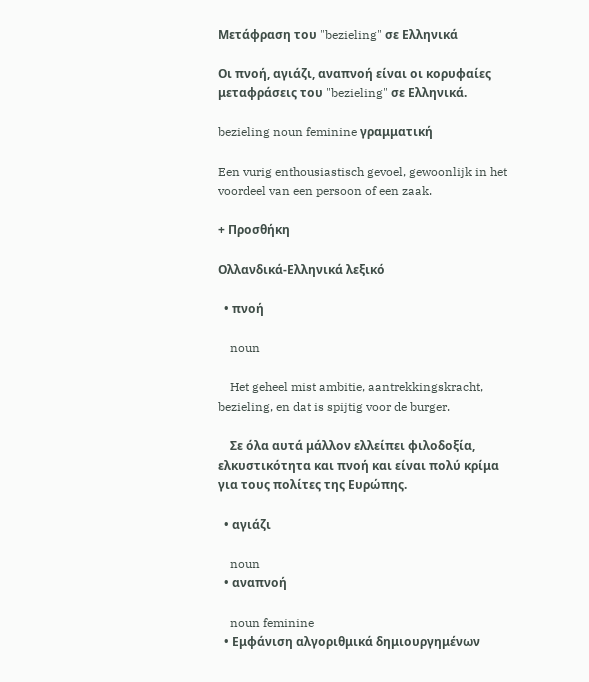Μετάφραση του "bezieling" σε Ελληνικά

Οι πνοή, αγιάζι, αναπνοή είναι οι κορυφαίες μεταφράσεις του "bezieling" σε Ελληνικά.

bezieling noun feminine γραμματική

Een vurig enthousiastisch gevoel, gewoonlijk in het voordeel van een persoon of een zaak.

+ Προσθήκη

Ολλανδικά-Ελληνικά λεξικό

  • πνοή

    noun

    Het geheel mist ambitie, aantrekkingskracht, bezieling, en dat is spijtig voor de burger.

    Σε όλα αυτά μάλλον ελλείπει φιλοδοξία, ελκυστικότητα και πνοή και είναι πολύ κρίμα για τους πολίτες της Ευρώπης.

  • αγιάζι

    noun
  • αναπνοή

    noun feminine
  • Εμφάνιση αλγοριθμικά δημιουργημένων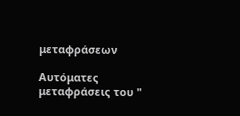μεταφράσεων

Αυτόματες μεταφράσεις του "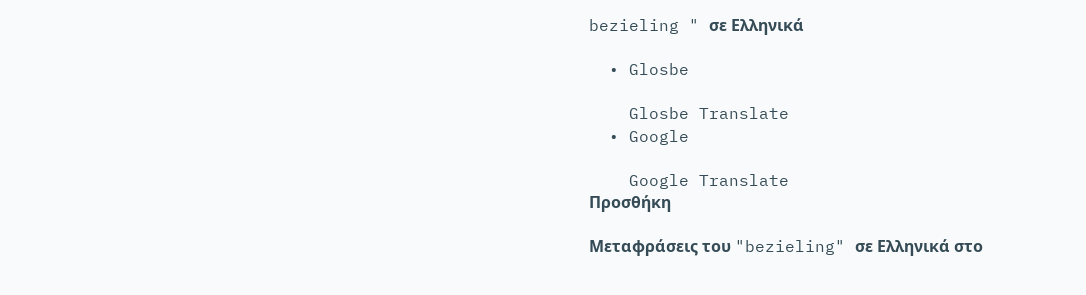bezieling " σε Ελληνικά

  • Glosbe

    Glosbe Translate
  • Google

    Google Translate
Προσθήκη

Μεταφράσεις του "bezieling" σε Ελληνικά στο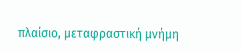πλαίσιο, μεταφραστική μνήμη